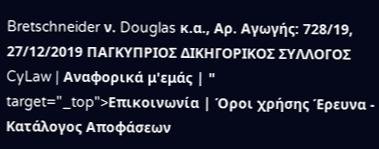Bretschneider ν. Douglas κ.α., Αρ. Αγωγής: 728/19, 27/12/2019 ΠΑΓΚΥΠΡΙΟΣ ΔΙΚΗΓΟΡΙΚΟΣ ΣΥΛΛΟΓΟΣ CyLaw | Αναφορικά μ'εμάς | " target="_top">Επικοινωνία | Όροι χρήσης Έρευνα - Κατάλογος Αποφάσεων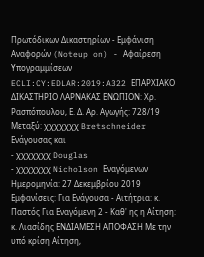Πρωτόδικων Δικαστηρίων - Εμφάνιση Αναφορών (Noteup on) - Αφαίρεση Υπογραμμίσεων ECLI:CY:EDLAR:2019:A322 ΕΠΑΡΧΙΑΚΟ ΔΙΚΑΣΤΗΡΙΟ ΛΑΡΝΑΚΑΣ ΕΝΩΠΙΟΝ: Χρ. Ρασπόπουλου, Ε. Δ. Αρ. Αγωγής: 728/19 Μεταξύ: χχχχχχχ Bretschneider Ενάγουσας και
- χχχχχχχ Douglas
- χχχχχχχ Nicholson Εναγόμενων Ημερομηνία: 27 Δεκεμβρίου 2019 Εμφανίσεις: Για Ενάγουσα - Αιτήτρια: κ. Παστός Για Εναγόμενη 2 - Καθ' ης η Αίτηση: κ. Λιασίδης ΕΝΔΙΑΜΕΣΗ ΑΠΟΦΑΣΗ Με την υπό κρίση Αίτηση,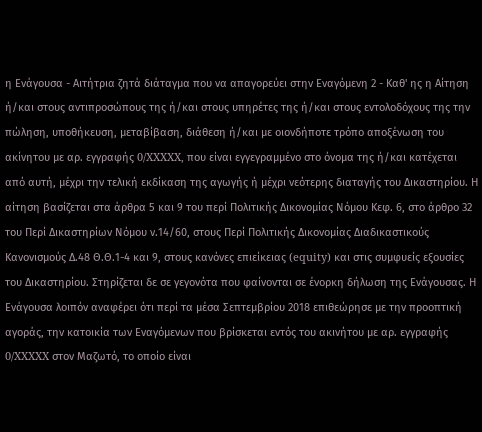η Ενάγουσα - Αιτήτρια ζητά διάταγμα που να απαγορεύει στην Εναγόμενη 2 - Καθ' ης η Αίτηση ή/και στους αντιπροσώπους της ή/και στους υπηρέτες της ή/και στους εντολοδόχους της την πώληση, υποθήκευση, μεταβίβαση, διάθεση ή/και με οιονδήποτε τρόπο αποξένωση του ακίνητου με αρ. εγγραφής 0/XXXXX, που είναι εγγεγραμμένο στο όνομα της ή/και κατέχεται από αυτή, μέχρι την τελική εκδίκαση της αγωγής ή μέχρι νεότερης διαταγής του Δικαστηρίου. Η αίτηση βασίζεται στα άρθρα 5 και 9 του περί Πολιτικής Δικονομίας Νόμου Κεφ. 6, στο άρθρο 32 του Περί Δικαστηρίων Νόμου ν.14/60, στους Περί Πολιτικής Δικονομίας Διαδικαστικούς Κανονισμούς Δ.48 Θ.Θ.1-4 και 9, στους κανόνες επιείκειας (equity) και στις συμφυείς εξουσίες του Δικαστηρίου. Στηρίζεται δε σε γεγονότα που φαίνονται σε ένορκη δήλωση της Ενάγουσας. Η Ενάγουσα λοιπόν αναφέρει ότι περί τα μέσα Σεπτεμβρίου 2018 επιθεώρησε με την προοπτική αγοράς, την κατοικία των Εναγόμενων που βρίσκεται εντός του ακινήτου με αρ. εγγραφής 0/XXXXX στον Μαζωτό, το οποίο είναι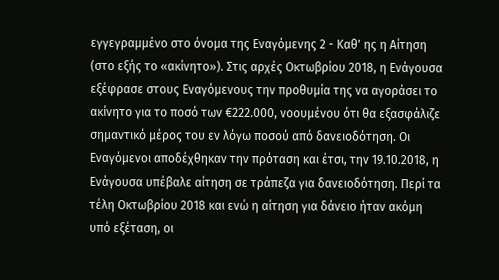εγγεγραμμένο στο όνομα της Εναγόμενης 2 - Καθ' ης η Αίτηση (στο εξής το «ακίνητο»). Στις αρχές Οκτωβρίου 2018, η Ενάγουσα εξέφρασε στους Εναγόμενους την προθυμία της να αγοράσει το ακίνητο για το ποσό των €222.000, νοουμένου ότι θα εξασφάλιζε σημαντικό μέρος του εν λόγω ποσού από δανειοδότηση. Οι Εναγόμενοι αποδέχθηκαν την πρόταση και έτσι, την 19.10.2018, η Ενάγουσα υπέβαλε αίτηση σε τράπεζα για δανειοδότηση. Περί τα τέλη Οκτωβρίου 2018 και ενώ η αίτηση για δάνειο ήταν ακόμη υπό εξέταση, οι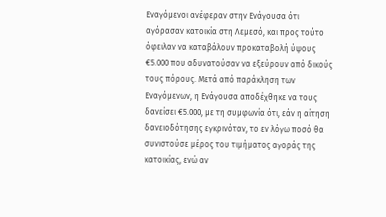Εναγόμενοι ανέφεραν στην Ενάγουσα ότι αγόρασαν κατοικία στη Λεμεσό, και προς τούτο όφειλαν να καταβάλουν προκαταβολή ύψους €5.000 που αδυνατούσαν να εξεύρουν από δικούς τους πόρους. Μετά από παράκληση των Εναγόμενων, η Ενάγουσα αποδέχθηκε να τους δανείσει €5.000, με τη συμφωνία ότι, εάν η αίτηση δανειοδότησης εγκρινόταν, το εν λόγω ποσό θα συνιστούσε μέρος του τιμήματος αγοράς της κατοικίας, ενώ αν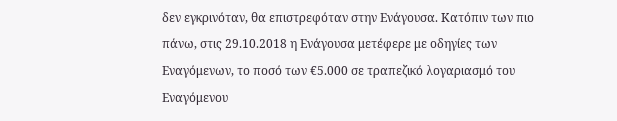δεν εγκρινόταν, θα επιστρεφόταν στην Ενάγουσα. Κατόπιν των πιο πάνω, στις 29.10.2018 η Ενάγουσα μετέφερε με οδηγίες των Εναγόμενων, το ποσό των €5.000 σε τραπεζικό λογαριασμό του Εναγόμενου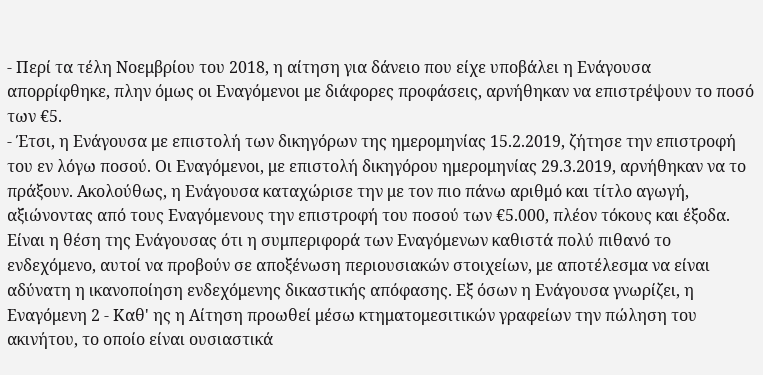- Περί τα τέλη Νοεμβρίου του 2018, η αίτηση για δάνειο που είχε υποβάλει η Ενάγουσα απορρίφθηκε, πλην όμως οι Εναγόμενοι με διάφορες προφάσεις, αρνήθηκαν να επιστρέψουν το ποσό των €5.
- Έτσι, η Ενάγουσα με επιστολή των δικηγόρων της ημερομηνίας 15.2.2019, ζήτησε την επιστροφή του εν λόγω ποσού. Οι Εναγόμενοι, με επιστολή δικηγόρου ημερομηνίας 29.3.2019, αρνήθηκαν να το πράξουν. Ακολούθως, η Ενάγουσα καταχώρισε την με τον πιο πάνω αριθμό και τίτλο αγωγή, αξιώνοντας από τους Εναγόμενους την επιστροφή του ποσού των €5.000, πλέον τόκους και έξοδα. Είναι η θέση της Ενάγουσας ότι η συμπεριφορά των Εναγόμενων καθιστά πολύ πιθανό το ενδεχόμενο, αυτοί να προβούν σε αποξένωση περιουσιακών στοιχείων, με αποτέλεσμα να είναι αδύνατη η ικανοποίηση ενδεχόμενης δικαστικής απόφασης. Εξ όσων η Ενάγουσα γνωρίζει, η Εναγόμενη 2 - Καθ' ης η Αίτηση προωθεί μέσω κτηματομεσιτικών γραφείων την πώληση του ακινήτου, το οποίο είναι ουσιαστικά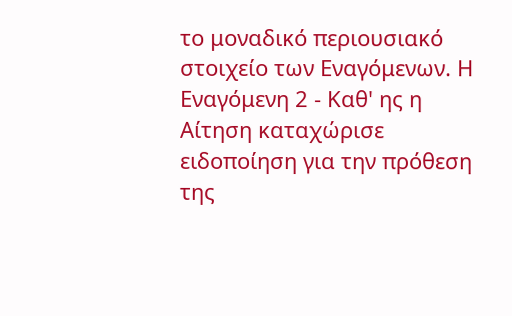το μοναδικό περιουσιακό στοιχείο των Εναγόμενων. Η Εναγόμενη 2 - Καθ' ης η Αίτηση καταχώρισε ειδοποίηση για την πρόθεση της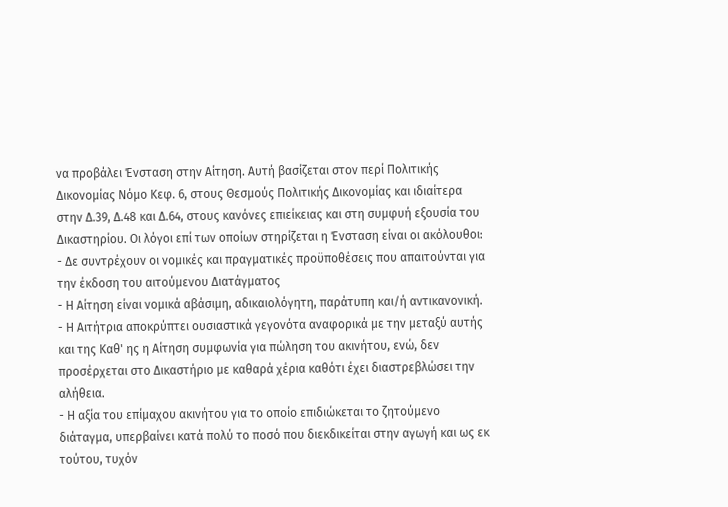να προβάλει Ένσταση στην Αίτηση. Αυτή βασίζεται στον περί Πολιτικής Δικονομίας Νόμο Κεφ. 6, στους Θεσμούς Πολιτικής Δικονομίας και ιδιαίτερα στην Δ.39, Δ.48 και Δ.64, στους κανόνες επιείκειας και στη συμφυή εξουσία του Δικαστηρίου. Οι λόγοι επί των οποίων στηρίζεται η Ένσταση είναι οι ακόλουθοι:
- Δε συντρέχουν οι νομικές και πραγματικές προϋποθέσεις που απαιτούνται για την έκδοση του αιτούμενου Διατάγματος
- Η Αίτηση είναι νομικά αβάσιμη, αδικαιολόγητη, παράτυπη και/ή αντικανονική.
- Η Αιτήτρια αποκρύπτει ουσιαστικά γεγονότα αναφορικά με την μεταξύ αυτής και της Καθ' ης η Αίτηση συμφωνία για πώληση του ακινήτου, ενώ, δεν προσέρχεται στο Δικαστήριο με καθαρά χέρια καθότι έχει διαστρεβλώσει την αλήθεια.
- Η αξία του επίμαχου ακινήτου για το οποίο επιδιώκεται το ζητούμενο διάταγμα, υπερβαίνει κατά πολύ το ποσό που διεκδικείται στην αγωγή και ως εκ τούτου, τυχόν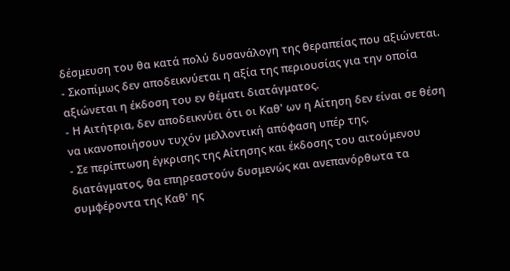δέσμευση του θα κατά πολύ δυσανάλογη της θεραπείας που αξιώνεται.
- Σκοπίμως δεν αποδεικνύεται η αξία της περιουσίας για την οποία αξιώνεται η έκδοση του εν θέματι διατάγματος.
- Η Αιτήτρια, δεν αποδεικνύει ότι οι Καθ' ων η Αίτηση δεν είναι σε θέση να ικανοποιήσουν τυχόν μελλοντική απόφαση υπέρ της.
- Σε περίπτωση έγκρισης της Αίτησης και έκδοσης του αιτούμενου διατάγματος, θα επηρεαστούν δυσμενώς και ανεπανόρθωτα τα συμφέροντα της Καθ' ης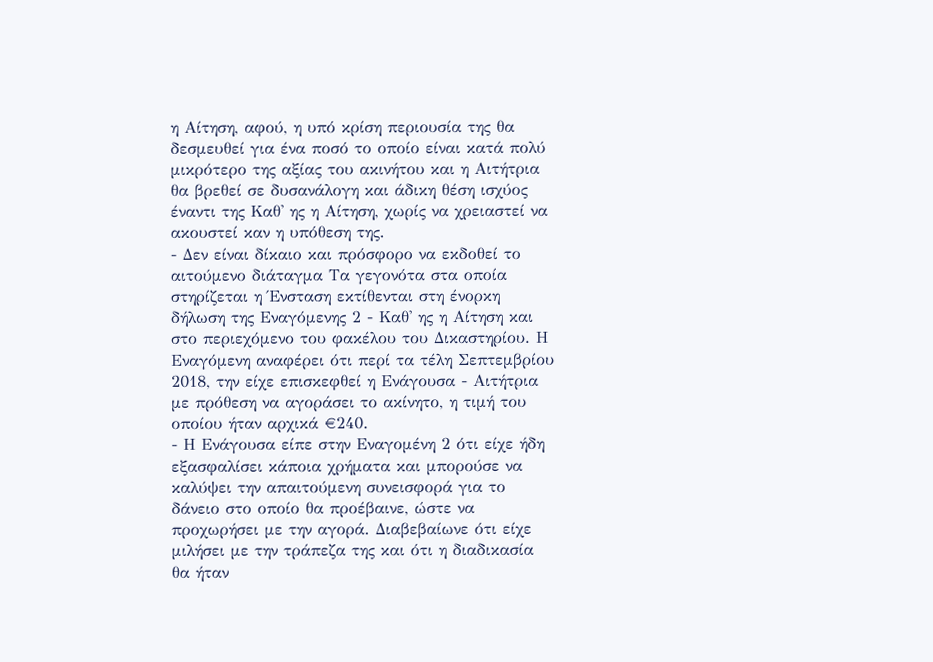η Αίτηση, αφού, η υπό κρίση περιουσία της θα δεσμευθεί για ένα ποσό το οποίο είναι κατά πολύ μικρότερο της αξίας του ακινήτου και η Αιτήτρια θα βρεθεί σε δυσανάλογη και άδικη θέση ισχύος έναντι της Καθ' ης η Αίτηση, χωρίς να χρειαστεί να ακουστεί καν η υπόθεση της.
- Δεν είναι δίκαιο και πρόσφορο να εκδοθεί το αιτούμενο διάταγμα Τα γεγονότα στα οποία στηρίζεται η Ένσταση εκτίθενται στη ένορκη δήλωση της Εναγόμενης 2 - Καθ' ης η Αίτηση και στο περιεχόμενο του φακέλου του Δικαστηρίου. Η Εναγόμενη αναφέρει ότι περί τα τέλη Σεπτεμβρίου 2018, την είχε επισκεφθεί η Ενάγουσα - Αιτήτρια με πρόθεση να αγοράσει το ακίνητο, η τιμή του οποίου ήταν αρχικά €240.
- Η Ενάγουσα είπε στην Εναγομένη 2 ότι είχε ήδη εξασφαλίσει κάποια χρήματα και μπορούσε να καλύψει την απαιτούμενη συνεισφορά για το δάνειο στο οποίο θα προέβαινε, ώστε να προχωρήσει με την αγορά. Διαβεβαίωνε ότι είχε μιλήσει με την τράπεζα της και ότι η διαδικασία θα ήταν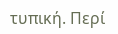τυπική. Περί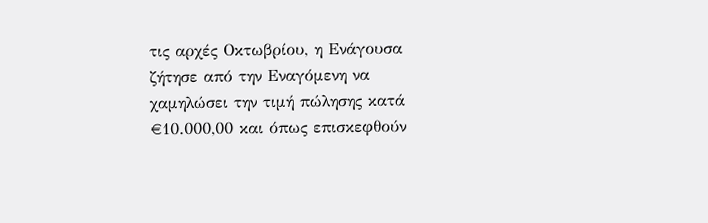τις αρχές Οκτωβρίου, η Ενάγουσα ζήτησε από την Εναγόμενη να χαμηλώσει την τιμή πώλησης κατά €10.000,00 και όπως επισκεφθούν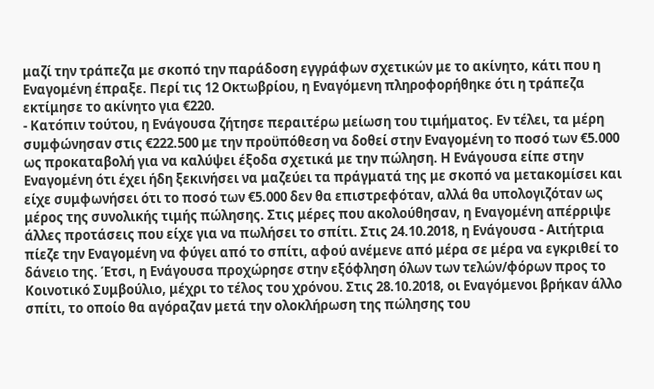μαζί την τράπεζα με σκοπό την παράδοση εγγράφων σχετικών με το ακίνητο, κάτι που η Εναγομένη έπραξε. Περί τις 12 Οκτωβρίου, η Εναγόμενη πληροφορήθηκε ότι η τράπεζα εκτίμησε το ακίνητο για €220.
- Κατόπιν τούτου, η Ενάγουσα ζήτησε περαιτέρω μείωση του τιμήματος. Εν τέλει, τα μέρη συμφώνησαν στις €222.500 με την προϋπόθεση να δοθεί στην Εναγομένη το ποσό των €5.000 ως προκαταβολή για να καλύψει έξοδα σχετικά με την πώληση. Η Ενάγουσα είπε στην Εναγομένη ότι έχει ήδη ξεκινήσει να μαζεύει τα πράγματά της με σκοπό να μετακομίσει και είχε συμφωνήσει ότι το ποσό των €5.000 δεν θα επιστρεφόταν, αλλά θα υπολογιζόταν ως μέρος της συνολικής τιμής πώλησης. Στις μέρες που ακολούθησαν, η Εναγομένη απέρριψε άλλες προτάσεις που είχε για να πωλήσει το σπίτι. Στις 24.10.2018, η Ενάγουσα - Αιτήτρια πίεζε την Εναγομένη να φύγει από το σπίτι, αφού ανέμενε από μέρα σε μέρα να εγκριθεί το δάνειο της. Έτσι, η Ενάγουσα προχώρησε στην εξόφληση όλων των τελών/φόρων προς το Κοινοτικό Συμβούλιο, μέχρι το τέλος του χρόνου. Στις 28.10.2018, οι Εναγόμενοι βρήκαν άλλο σπίτι, το οποίο θα αγόραζαν μετά την ολοκλήρωση της πώλησης του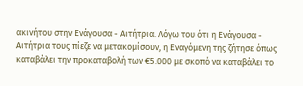ακινήτου στην Ενάγουσα - Αιτήτρια. Λόγω του ότι η Ενάγουσα - Αιτήτρια τους πίεζε να μετακομίσουν, η Εναγόμενη της ζήτησε όπως καταβάλει την προκαταβολή των €5.000 με σκοπό να καταβάλει το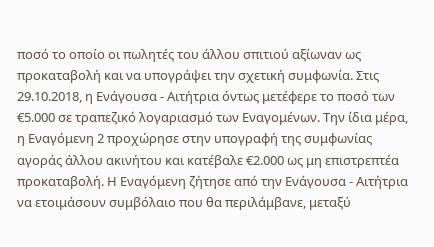ποσό το οποίο οι πωλητές του άλλου σπιτιού αξίωναν ως προκαταβολή και να υπογράψει την σχετική συμφωνία. Στις 29.10.2018, η Ενάγουσα - Αιτήτρια όντως μετέφερε το ποσό των €5.000 σε τραπεζικό λογαριασμό των Εναγομένων. Την ίδια μέρα, η Εναγόμενη 2 προχώρησε στην υπογραφή της συμφωνίας αγοράς άλλου ακινήτου και κατέβαλε €2.000 ως μη επιστρεπτέα προκαταβολή. Η Εναγόμενη ζήτησε από την Ενάγουσα - Αιτήτρια να ετοιμάσουν συμβόλαιο που θα περιλάμβανε, μεταξύ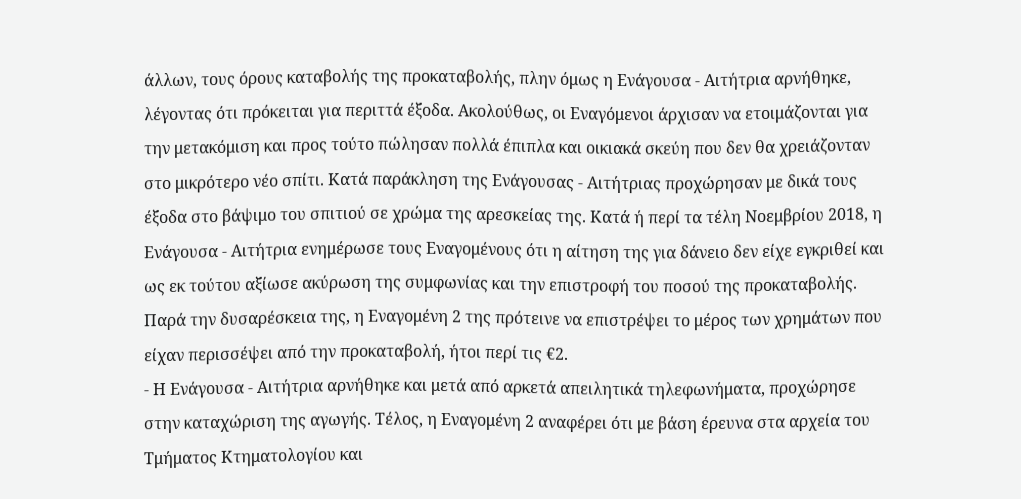άλλων, τους όρους καταβολής της προκαταβολής, πλην όμως η Ενάγουσα - Αιτήτρια αρνήθηκε, λέγοντας ότι πρόκειται για περιττά έξοδα. Ακολούθως, οι Εναγόμενοι άρχισαν να ετοιμάζονται για την μετακόμιση και προς τούτο πώλησαν πολλά έπιπλα και οικιακά σκεύη που δεν θα χρειάζονταν στο μικρότερο νέο σπίτι. Κατά παράκληση της Ενάγουσας - Αιτήτριας προχώρησαν με δικά τους έξοδα στο βάψιμο του σπιτιού σε χρώμα της αρεσκείας της. Κατά ή περί τα τέλη Νοεμβρίου 2018, η Ενάγουσα - Αιτήτρια ενημέρωσε τους Εναγομένους ότι η αίτηση της για δάνειο δεν είχε εγκριθεί και ως εκ τούτου αξίωσε ακύρωση της συμφωνίας και την επιστροφή του ποσού της προκαταβολής. Παρά την δυσαρέσκεια της, η Εναγομένη 2 της πρότεινε να επιστρέψει το μέρος των χρημάτων που είχαν περισσέψει από την προκαταβολή, ήτοι περί τις €2.
- Η Ενάγουσα - Αιτήτρια αρνήθηκε και μετά από αρκετά απειλητικά τηλεφωνήματα, προχώρησε στην καταχώριση της αγωγής. Τέλος, η Εναγομένη 2 αναφέρει ότι με βάση έρευνα στα αρχεία του Τμήματος Κτηματολογίου και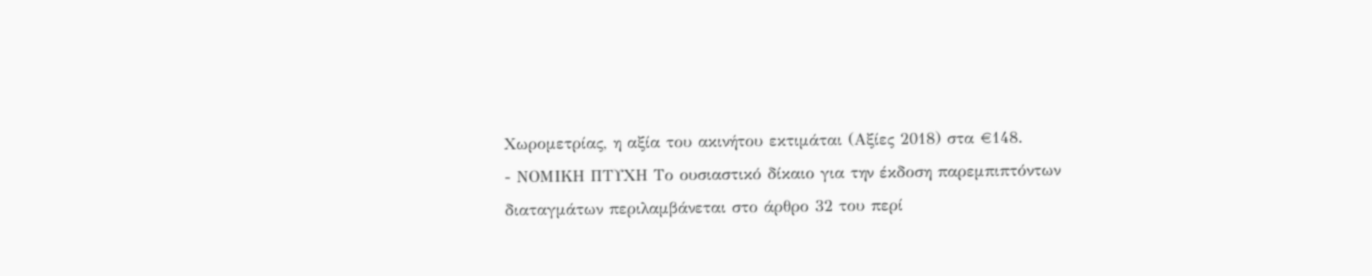Χωρομετρίας, η αξία του ακινήτου εκτιμάται (Αξίες 2018) στα €148.
- ΝΟΜΙΚΗ ΠΤΥΧΗ Το ουσιαστικό δίκαιο για την έκδοση παρεμπιπτόντων διαταγμάτων περιλαμβάνεται στο άρθρο 32 του περί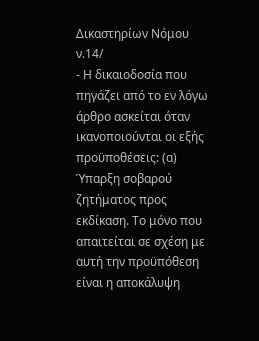Δικαστηρίων Νόμου ν.14/
- Η δικαιοδοσία που πηγάζει από το εν λόγω άρθρο ασκείται όταν ικανοποιούνται οι εξής προϋποθέσεις: (α) Ύπαρξη σοβαρού ζητήματος προς εκδίκαση. Το μόνο που απαιτείται σε σχέση με αυτή την προϋπόθεση είναι η αποκάλυψη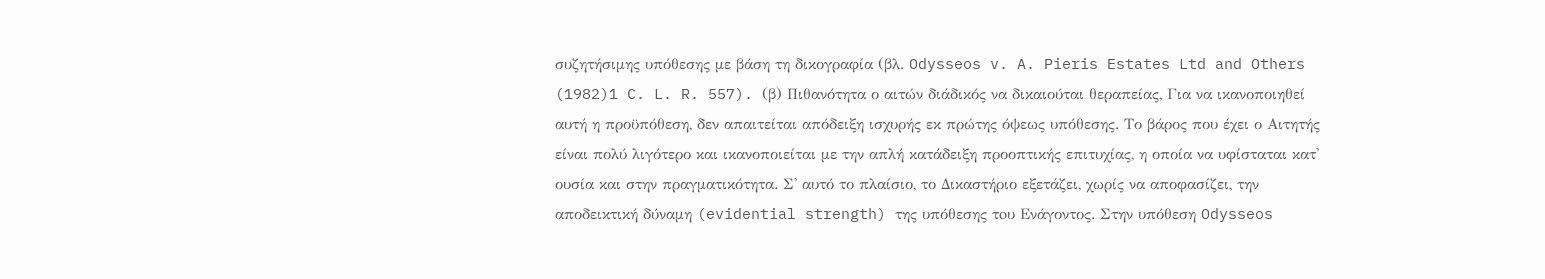συζητήσιμης υπόθεσης με βάση τη δικογραφία (βλ. Odysseos v. A. Pieris Estates Ltd and Others
(1982)1 C. L. R. 557). (β) Πιθανότητα ο αιτών διάδικός να δικαιούται θεραπείας, Για να ικανοποιηθεί αυτή η προϋπόθεση, δεν απαιτείται απόδειξη ισχυρής εκ πρώτης όψεως υπόθεσης. Το βάρος που έχει ο Αιτητής είναι πολύ λιγότερο και ικανοποιείται με την απλή κατάδειξη προοπτικής επιτυχίας, η οποία να υφίσταται κατ' ουσία και στην πραγματικότητα. Σ' αυτό το πλαίσιο, το Δικαστήριο εξετάζει, χωρίς να αποφασίζει, την αποδεικτική δύναμη (evidential strength) της υπόθεσης τoυ Ενάγοντος. Στην υπόθεση Odysseos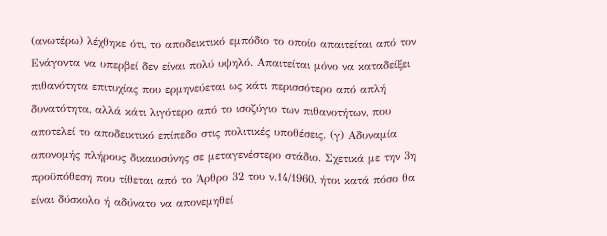(ανωτέρω) λέχθηκε ότι, το αποδεικτικό εμπόδιο το οποίο απαιτείται από τον Ενάγοντα να υπερβεί δεν είναι πολύ υψηλό. Απαιτείται μόνο να καταδείξει πιθανότητα επιτυχίας που ερμηνεύεται ως κάτι περισσότερο από απλή δυνατότητα, αλλά κάτι λιγότερο από το ισοζύγιο των πιθανοτήτων, που αποτελεί το αποδεικτικό επίπεδο στις πολιτικές υποθέσεις. (γ) Αδυναμία απονομής πλήρους δικαιοσύνης σε μεταγενέστερο στάδιο. Σχετικά με την 3η προϋπόθεση που τίθεται από το Άρθρο 32 του ν.14/1960, ήτοι κατά πόσο θα είναι δύσκολο ή αδύνατο να απονεμηθεί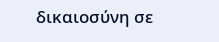δικαιοσύνη σε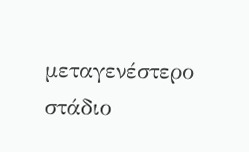μεταγενέστερο στάδιο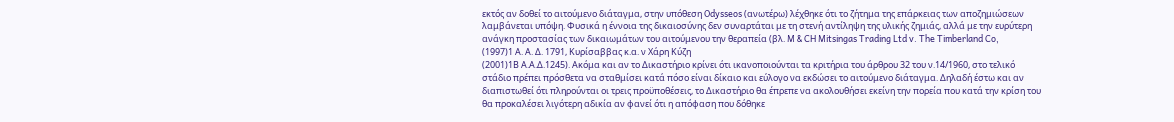εκτός αν δοθεί το αιτούμενο διάταγμα, στην υπόθεση Odysseos (ανωτέρω) λέχθηκε ότι το ζήτημα της επάρκειας των αποζημιώσεων λαμβάνεται υπόψη. Φυσικά η έννοια της δικαιοσύνης δεν συναρτάται με τη στενή αντίληψη της υλικής ζημιάς, αλλά με την ευρύτερη ανάγκη προστασίας των δικαιωμάτων του αιτούμενου την θεραπεία (βλ. M & CH Mitsingas Trading Ltd v. The Timberland Co,
(1997)1 Α. Α. Δ. 1791, Κυρίσαββας κ.α. ν Χάρη Κύζη
(2001)1Β Α.Α.Δ.1245). Ακόμα και αν το Δικαστήριο κρίνει ότι ικανοποιούνται τα κριτήρια του άρθρου 32 του ν.14/1960, στο τελικό στάδιο πρέπει πρόσθετα να σταθμίσει κατά πόσο είναι δίκαιο και εύλογο να εκδώσει το αιτούμενο διάταγμα. Δηλαδή έστω και αν διαπιστωθεί ότι πληρούνται οι τρεις προϋποθέσεις, το Δικαστήριο θα έπρεπε να ακολουθήσει εκείνη την πορεία που κατά την κρίση του θα προκαλέσει λιγότερη αδικία αν φανεί ότι η απόφαση που δόθηκε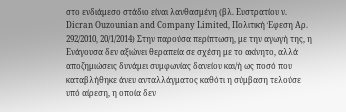στο ενδιάμεσο στάδιο είναι λανθασμένη (βλ. Ευστρατίου ν. Dicran Ouzounian and Company Limited, Πολιτική Έφεση Αρ. 292/2010, 20/1/2014) Στην παρούσα περίπτωση, με την αγωγή της, η Ενάγουσα δεν αξιώνει θεραπεία σε σχέση με το ακίνητο, αλλά αποζημιώσεις δυνάμει συμφωνίας δανείου και/ή ως ποσό που καταβλήθηκε άνευ ανταλλάγματος καθότι η σύμβαση τελούσε υπό αίρεση, η οποία δεν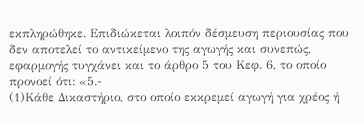εκπληρώθηκε. Επιδιώκεται λοιπόν δέσμευση περιουσίας που δεν αποτελεί το αντικείμενο της αγωγής και συνεπώς, εφαρμογής τυγχάνει και το άρθρο 5 του Κεφ. 6, το οποίο προνοεί ότι: «5.-
(1)Κάθε Δικαστήριο, στο οποίο εκκρεμεί αγωγή για χρέος ή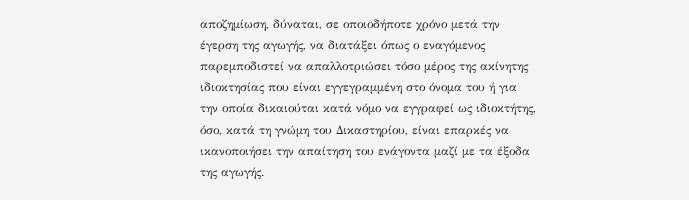αποζημίωση, δύναται, σε οποιοδήποτε χρόνο μετά την έγερση της αγωγής, να διατάξει όπως ο εναγόμενος παρεμποδιστεί να απαλλοτριώσει τόσο μέρος της ακίνητης ιδιοκτησίας που είναι εγγεγραμμένη στο όνομα του ή για την οποία δικαιούται κατά νόμο να εγγραφεί ως ιδιοκτήτης, όσο, κατά τη γνώμη του Δικαστηρίου, είναι επαρκές να ικανοποιήσει την απαίτηση του ενάγοντα μαζί με τα έξοδα της αγωγής.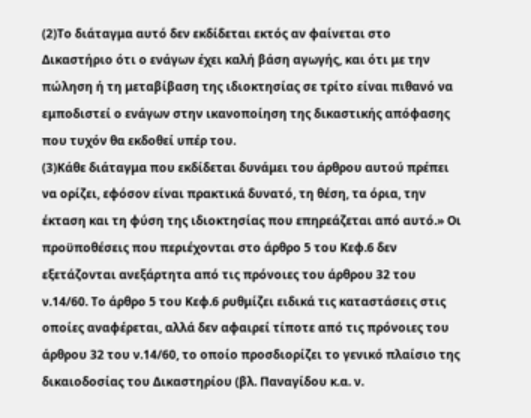(2)Το διάταγμα αυτό δεν εκδίδεται εκτός αν φαίνεται στο Δικαστήριο ότι ο ενάγων έχει καλή βάση αγωγής, και ότι με την πώληση ή τη μεταβίβαση της ιδιοκτησίας σε τρίτο είναι πιθανό να εμποδιστεί ο ενάγων στην ικανοποίηση της δικαστικής απόφασης που τυχόν θα εκδοθεί υπέρ του.
(3)Κάθε διάταγμα που εκδίδεται δυνάμει του άρθρου αυτού πρέπει να ορίζει, εφόσον είναι πρακτικά δυνατό, τη θέση, τα όρια, την έκταση και τη φύση της ιδιοκτησίας που επηρεάζεται από αυτό.» Οι προϋποθέσεις που περιέχονται στο άρθρο 5 του Κεφ.6 δεν εξετάζονται ανεξάρτητα από τις πρόνοιες του άρθρου 32 του ν.14/60. Το άρθρο 5 του Κεφ.6 ρυθμίζει ειδικά τις καταστάσεις στις οποίες αναφέρεται, αλλά δεν αφαιρεί τίποτε από τις πρόνοιες του άρθρου 32 του ν.14/60, το οποίο προσδιορίζει το γενικό πλαίσιο της δικαιοδοσίας του Δικαστηρίου (βλ. Παναγίδου κ.α. ν.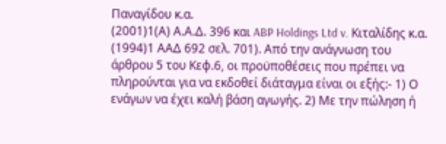Παναγίδου κ.α.
(2001)1(Α) Α.Α.Δ. 396 και ABP Holdings Ltd v. Κιταλίδης κ.α.
(1994)1 ΑΑΔ 692 σελ. 701). Από την ανάγνωση του άρθρου 5 του Κεφ.6, οι προϋποθέσεις που πρέπει να πληρούνται για να εκδοθεί διάταγμα είναι οι εξής:- 1) Ο ενάγων να έχει καλή βάση αγωγής. 2) Με την πώληση ή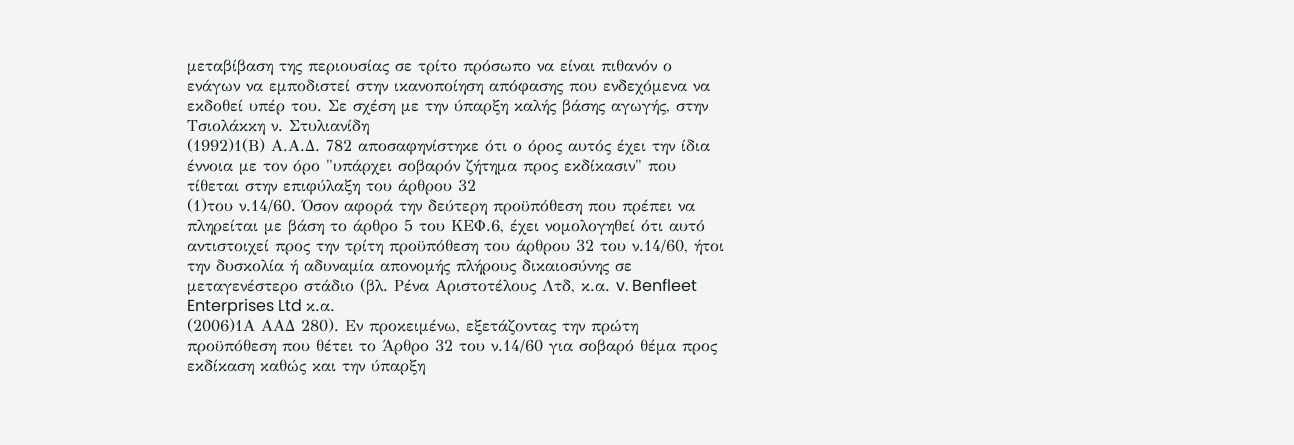μεταβίβαση της περιουσίας σε τρίτο πρόσωπο να είναι πιθανόν ο ενάγων να εμποδιστεί στην ικανοποίηση απόφασης που ενδεχόμενα να εκδοθεί υπέρ του. Σε σχέση με την ύπαρξη καλής βάσης αγωγής, στην Τσιολάκκη ν. Στυλιανίδη
(1992)1(Β) Α.Α.Δ. 782 αποσαφηνίστηκε ότι ο όρος αυτός έχει την ίδια έννοια με τον όρο "υπάρχει σοβαρόν ζήτημα προς εκδίκασιν" που τίθεται στην επιφύλαξη του άρθρου 32
(1)του ν.14/60. Όσον αφορά την δεύτερη προϋπόθεση που πρέπει να πληρείται με βάση το άρθρο 5 του ΚΕΦ.6, έχει νομολογηθεί ότι αυτό αντιστοιχεί προς την τρίτη προϋπόθεση του άρθρου 32 του ν.14/60, ήτοι την δυσκολία ή αδυναμία απονομής πλήρους δικαιοσύνης σε μεταγενέστερο στάδιο (βλ. Ρένα Αριστοτέλους Λτδ, κ.α. v. Benfleet Enterprises Ltd κ.α.
(2006)1Α ΑΑΔ 280). Εν προκειμένω, εξετάζοντας την πρώτη προϋπόθεση που θέτει το Άρθρο 32 του ν.14/60 για σοβαρό θέμα προς εκδίκαση καθώς και την ύπαρξη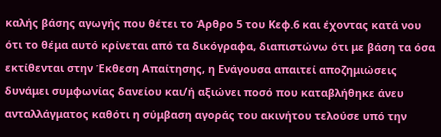καλής βάσης αγωγής που θέτει το Άρθρο 5 του Κεφ.6 και έχοντας κατά νου ότι το θέμα αυτό κρίνεται από τα δικόγραφα, διαπιστώνω ότι με βάση τα όσα εκτίθενται στην Έκθεση Απαίτησης, η Ενάγουσα απαιτεί αποζημιώσεις δυνάμει συμφωνίας δανείου και/ή αξιώνει ποσό που καταβλήθηκε άνευ ανταλλάγματος καθότι η σύμβαση αγοράς του ακινήτου τελούσε υπό την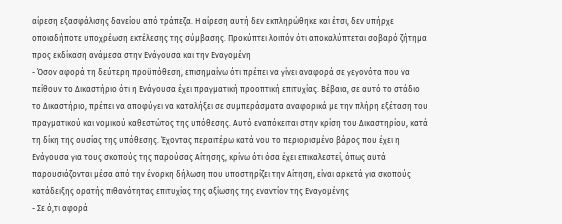αίρεση εξασφάλισης δανείου από τράπεζα. Η αίρεση αυτή δεν εκπληρώθηκε και έτσι, δεν υπήρχε οποιαδήποτε υποχρέωση εκτέλεσης της σύμβασης. Προκύπτει λοιπόν ότι αποκαλύπτεται σοβαρό ζήτημα προς εκδίκαση ανάμεσα στην Ενάγουσα και την Εναγομένη
- Όσον αφορά τη δεύτερη προϋπόθεση, επισημαίνω ότι πρέπει να γίνει αναφορά σε γεγονότα που να πείθουν το Δικαστήριο ότι η Ενάγουσα έχει πραγματική προοπτική επιτυχίας. Βέβαια, σε αυτό το στάδιο το Δικαστήριο, πρέπει να αποφύγει να καταλήξει σε συμπεράσματα αναφορικά με την πλήρη εξέταση του πραγματικού και νομικού καθεστώτος της υπόθεσης. Αυτό εναπόκειται στην κρίση του Δικαστηρίου, κατά τη δίκη της ουσίας της υπόθεσης. Έχοντας περαιτέρω κατά νου το περιορισμένο βάρος που έχει η Ενάγουσα για τους σκοπούς της παρούσας Αίτησης, κρίνω ότι όσα έχει επικαλεστεί, όπως αυτά παρουσιάζονται μέσα από την ένορκη δήλωση που υποστηρίζει την Αίτηση, είναι αρκετά για σκοπούς κατάδειξης ορατής πιθανότητας επιτυχίας της αξίωσης της εναντίον της Εναγομένης
- Σε ό,τι αφορά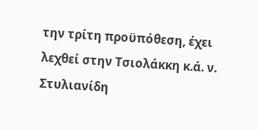την τρίτη προϋπόθεση, έχει λεχθεί στην Τσιολάκκη κ.ά. ν. Στυλιανίδη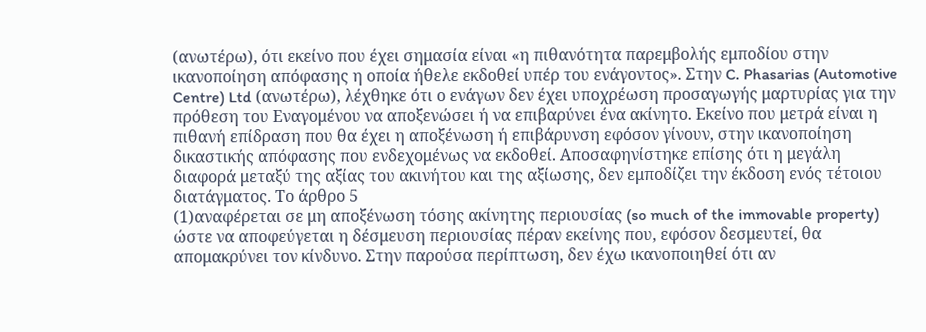(ανωτέρω), ότι εκείνο που έχει σημασία είναι «η πιθανότητα παρεμβολής εμποδίου στην ικανοποίηση απόφασης η οποία ήθελε εκδοθεί υπέρ του ενάγοντος». Στην C. Phasarias (Automotive Centre) Ltd (ανωτέρω), λέχθηκε ότι ο ενάγων δεν έχει υποχρέωση προσαγωγής μαρτυρίας για την πρόθεση του Εναγομένου να αποξενώσει ή να επιβαρύνει ένα ακίνητο. Εκείνο που μετρά είναι η πιθανή επίδραση που θα έχει η αποξένωση ή επιβάρυνση εφόσον γίνουν, στην ικανοποίηση δικαστικής απόφασης που ενδεχομένως να εκδοθεί. Αποσαφηνίστηκε επίσης ότι η μεγάλη διαφορά μεταξύ της αξίας του ακινήτου και της αξίωσης, δεν εμποδίζει την έκδοση ενός τέτοιου διατάγματος. Το άρθρο 5
(1)αναφέρεται σε μη αποξένωση τόσης ακίνητης περιουσίας (so much of the immovable property) ώστε να αποφεύγεται η δέσμευση περιουσίας πέραν εκείνης που, εφόσον δεσμευτεί, θα απομακρύνει τον κίνδυνο. Στην παρούσα περίπτωση, δεν έχω ικανοποιηθεί ότι αν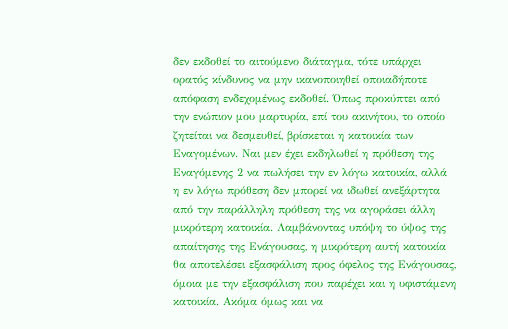δεν εκδοθεί το αιτούμενο διάταγμα, τότε υπάρχει ορατός κίνδυνος να μην ικανοποιηθεί οποιαδήποτε απόφαση ενδεχομένως εκδοθεί. Όπως προκύπτει από την ενώπιον μου μαρτυρία, επί του ακινήτου, το οποίο ζητείται να δεσμευθεί, βρίσκεται η κατοικία των Εναγομένων. Ναι μεν έχει εκδηλωθεί η πρόθεση της Εναγόμενης 2 να πωλήσει την εν λόγω κατοικία, αλλά η εν λόγω πρόθεση δεν μπορεί να ιδωθεί ανεξάρτητα από την παράλληλη πρόθεση της να αγοράσει άλλη μικρότερη κατοικία. Λαμβάνοντας υπόψη το ύψος της απαίτησης της Ενάγουσας, η μικρότερη αυτή κατοικία θα αποτελέσει εξασφάλιση προς όφελος της Ενάγουσας, όμοια με την εξασφάλιση που παρέχει και η υφιστάμενη κατοικία. Ακόμα όμως και να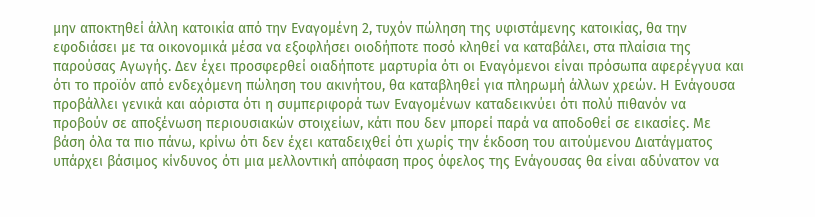μην αποκτηθεί άλλη κατοικία από την Εναγομένη 2, τυχόν πώληση της υφιστάμενης κατοικίας, θα την εφοδιάσει με τα οικονομικά μέσα να εξοφλήσει οιοδήποτε ποσό κληθεί να καταβάλει, στα πλαίσια της παρούσας Αγωγής. Δεν έχει προσφερθεί οιαδήποτε μαρτυρία ότι οι Εναγόμενοι είναι πρόσωπα αφερέγγυα και ότι το προϊόν από ενδεχόμενη πώληση του ακινήτου, θα καταβληθεί για πληρωμή άλλων χρεών. Η Ενάγουσα προβάλλει γενικά και αόριστα ότι η συμπεριφορά των Εναγομένων καταδεικνύει ότι πολύ πιθανόν να προβούν σε αποξένωση περιουσιακών στοιχείων, κάτι που δεν μπορεί παρά να αποδοθεί σε εικασίες. Με βάση όλα τα πιο πάνω, κρίνω ότι δεν έχει καταδειχθεί ότι χωρίς την έκδοση του αιτούμενου Διατάγματος υπάρχει βάσιμος κίνδυνος ότι μια μελλοντική απόφαση προς όφελος της Ενάγουσας θα είναι αδύνατον να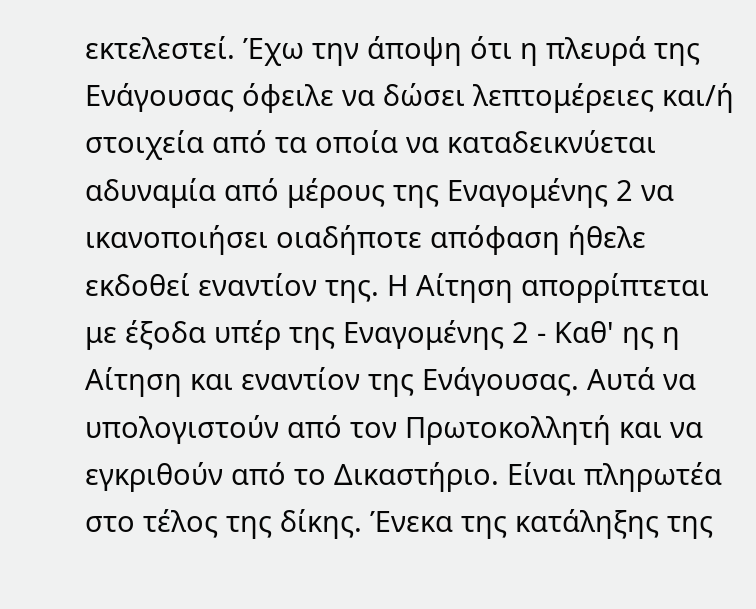εκτελεστεί. Έχω την άποψη ότι η πλευρά της Ενάγουσας όφειλε να δώσει λεπτομέρειες και/ή στοιχεία από τα οποία να καταδεικνύεται αδυναμία από μέρους της Εναγομένης 2 να ικανοποιήσει οιαδήποτε απόφαση ήθελε εκδοθεί εναντίον της. Η Αίτηση απορρίπτεται με έξοδα υπέρ της Εναγομένης 2 - Καθ' ης η Αίτηση και εναντίον της Ενάγουσας. Αυτά να υπολογιστούν από τον Πρωτοκολλητή και να εγκριθούν από το Δικαστήριο. Είναι πληρωτέα στο τέλος της δίκης. Ένεκα της κατάληξης της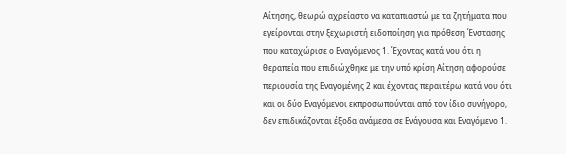Αίτησης, θεωρώ αχρείαστο να καταπιαστώ με τα ζητήματα που εγείρονται στην ξεχωριστή ειδοποίηση για πρόθεση Ένστασης που καταχώρισε ο Εναγόμενος 1. Έχοντας κατά νου ότι η θεραπεία που επιδιώχθηκε με την υπό κρίση Αίτηση αφορούσε περιουσία της Εναγομένης 2 και έχοντας περαιτέρω κατά νου ότι και οι δύο Εναγόμενοι εκπροσωπούνται από τον ίδιο συνήγορο, δεν επιδικάζονται έξοδα ανάμεσα σε Ενάγουσα και Εναγόμενο 1.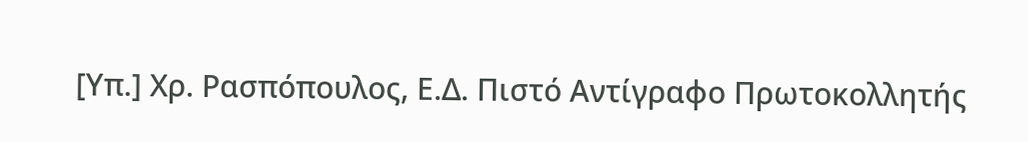[Υπ.] Χρ. Ρασπόπουλος, Ε.Δ. Πιστό Αντίγραφο Πρωτοκολλητής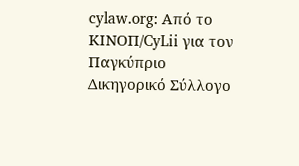cylaw.org: Από το ΚΙΝOΠ/CyLii για τον Παγκύπριο Δικηγορικό Σύλλογο